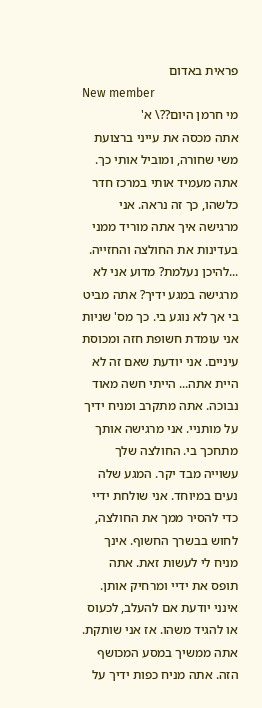פראית באדום
New member
מי חרמן היום??\ א'
אתה מכסה את עייני ברצועת משי שחורה, ומוביל אותי כך. אתה מעמיד אותי במרכז חדר כלשהו, כך זה נראה. אני מרגישה איך אתה מוריד ממני בעדינות את החולצה והחזייה. ...להיכן נעלמת? מדוע אני לא מרגישה במגע ידיך? אתה מביט בי אך לא נוגע בי. כך מס' שניות אני עומדת חשופת חזה ומכוסת עיניים. אני יודעת שאם זה לא היית אתה... הייתי חשה מאוד נבוכה. אתה מתקרב ומניח ידיך על מותניי. אני מרגישה אותך מתחכך בי. החולצה שלך עשוייה מבד יקר. המגע שלה נעים במיוחד. אני שולחת ידיי כדי להסיר ממך את החולצה, לחוש בבשרך החשוף. אינך מניח לי לעשות זאת. אתה תופס את ידיי ומרחיק אותן. אינני יודעת אם להעלב, לכעוס או להגיד משהו. אז אני שותקת. אתה ממשיך במסע המכושף הזה. אתה מניח כפות ידיך על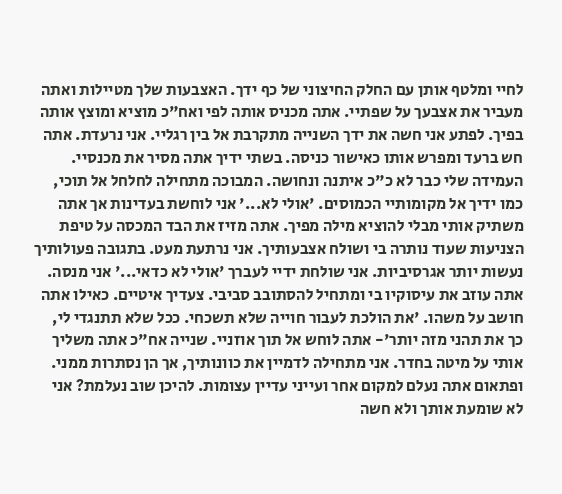לחיי ומלטף אותן עם החלק החיצוני של כף ידך. האצבעות שלך מטיילות ואתה מעביר את אצבעך על שפתיי. אתה מכניס אותה לפי ואח"כ מוציא ומוצץ אותה בפיך. לפתע אני חשה את ידך השנייה מתקרבת אל בין רגליי. אני נרעדת. אתה חש ברעד ומפרש אותו כאישור כניסה. בשתי ידיך אתה מסיר את מכנסיי. העמידה שלי כבר לא כ"כ איתנה ונחושה. המבוכה מתחילה לחלחל אל תוכי, כמו ידיך אל מקומותיי הכמוסים. 'אולי לא...' אני לוחשת בעדינות אך אתה משתיק אותי מבלי להוציא מילה מפיך. אתה מזיז את הבד המכסה על טיפת הצניעות שעוד נותרה בי ושולח אצבעותיך. אני נרתעת מעט. בתגובה פעולותיך נעשות יותר אגרסיביות. אני שולחת ידיי לעברך 'אולי לא כדאי...' אני מנסה. אתה עוזב את עיסוקיו בי ומתחיל להסתובב סביבי. צעדיך איטיים. כאילו אתה חושב על משהו. 'את הולכת לעבור חוייה שלא תשכחי. ככל שלא תתנגדי לי, כך את תהני מזה יותר'- אתה לוחש אל תוך אוזניי. שנייה אח"כ אתה משליך אותי על מיטה בחדר. אני מתחילה לדמיין את כוונותיך, אך הן נסתרות ממני. ופתאום אתה נעלם למקום אחר ועייני עדיין עצומות. להיכן שוב נעלמת? אני לא שומעת אותך ולא חשה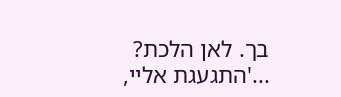בך. לאן הלכת? ...'התגעגת אליי,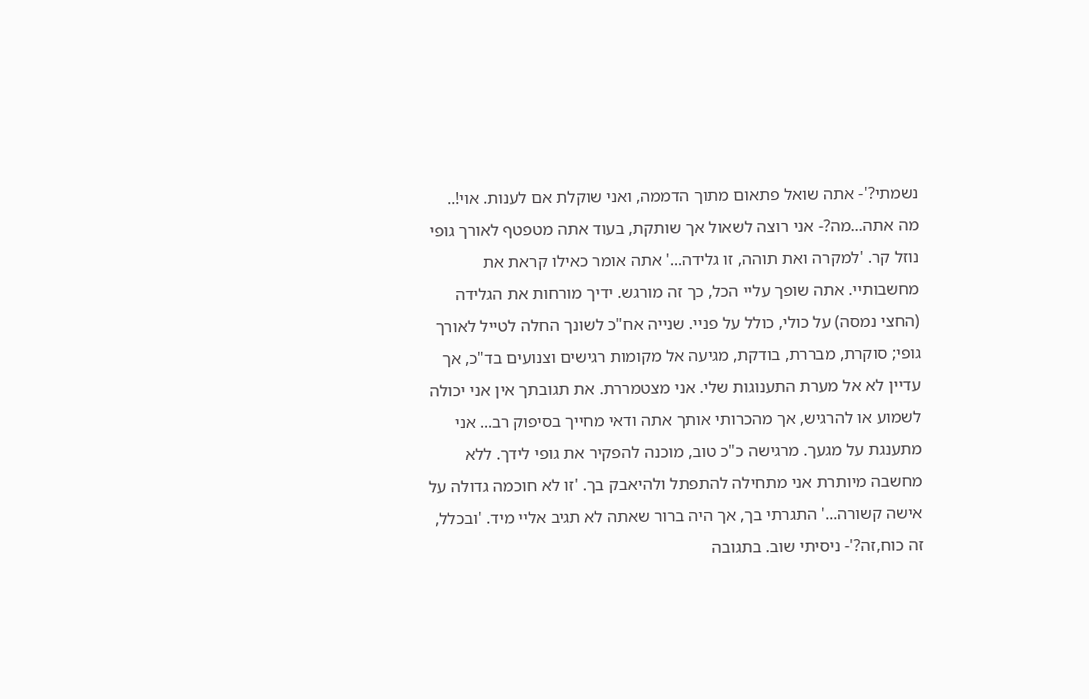נשמתי?'- אתה שואל פתאום מתוך הדממה, ואני שוקלת אם לענות. אוי!.. מה אתה...מה?- אני רוצה לשאול אך שותקת, בעוד אתה מטפטף לאורך גופי נוזל קר. 'למקרה ואת תוהה, זו גלידה...' אתה אומר כאילו קראת את מחשבותיי. אתה שופך עליי הכל, כך זה מורגש. ידיך מורחות את הגלידה (החצי נמסה) על כולי, כולל על פניי. שנייה אח"כ לשונך החלה לטייל לאורך גופי; סוקרת, מבררת, בודקת, מגיעה אל מקומות רגישים וצנועים בד"כ, אך עדיין לא אל מערת התענוגות שלי. אני מצטמררת. את תגובתך אין אני יכולה לשמוע או להרגיש, אך מהכרותי אותך אתה ודאי מחייך בסיפוק רב... אני מתענגת על מגעך. מרגישה כ"כ טוב, מוכנה להפקיר את גופי לידך. ללא מחשבה מיותרת אני מתחילה להתפתל ולהיאבק בך. 'זו לא חוכמה גדולה על אישה קשורה...' התגרתי בך, אך היה ברור שאתה לא תגיב אליי מיד. 'ובכלל, זה כוח,זה?'- ניסיתי שוב. בתגובה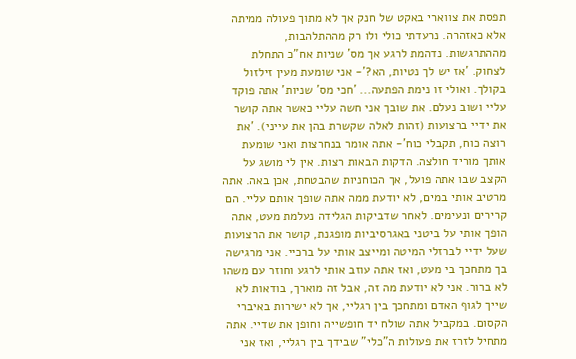תפסת את צווארי באקט של חנק אך לא מתוך פעולה ממיתה אלא כאזהרה. נרעדתי כולי ולו רק מההתלהבות, מההתרגשות. נדהמת לרגע אך מס' שניות אח"כ התחלת לצחוק. 'אז יש לך נטיות, הא?'- אני שומעת מעין זילזול בקולך. ואולי זו נימת הפתעה... 'חכי מס' שניות' אתה פוקד עליי ושוב נעלם. את שובך אני חשה עליי כאשר אתה קושר את ידיי ברצועות (זהות לאלה שקשרת בהן את עייני). 'את רוצה כוח, תקבלי כוח'- אתה אומר בנחרצות ואני שומעת אותך מוריד חולצה. הדקות הבאות רצות. אין לי מושג על הקצב שבו אתה פועל, אך הכוחניות שהבטחת, אכן באה. אתה מרטיב אותי במים, לא יודעת ממה אתה שופך אותם עליי. הם קרירים ונעימים. לאחר שדביקות הגלידה נעלמת מעט, אתה הופך אותי על ביטני באגרסיביות מופגנת, קושר את הרצועות שעל ידיי לברזלי המיטה ומייצב אותי על ברכיי. אני מרגישה בך מתחכך בי מעט, ואז אתה עוזב אותי לרגע וחוזר עם משהו לא ברור. אני לא יודעת מה זה, אבל זה מוארך, בודאות לא שייך לגוף האדם ומתחכך בין רגליי, אך לא ישירות באיברי הקסום. במקביל אתה שולח יד חופשייה וחופן את שדיי. אתה מתחיל לזרז את פעולות ה"כלי" שבידך בין רגליי, ואז אני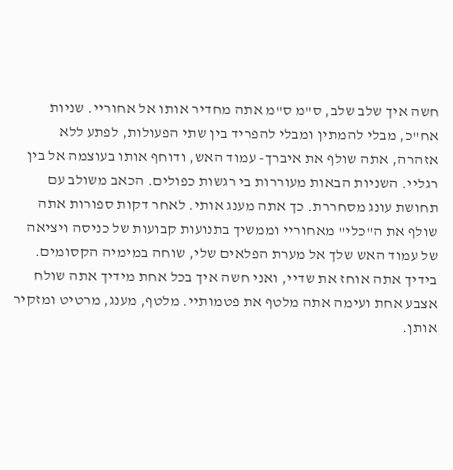חשה איך שלב שלב, ס"מ ס"מ אתה מחדיר אותו אל אחוריי. שניות אח"כ, מבלי להמתין ומבלי להפריד בין שתי הפעולות, לפתע ללא אזהרה, אתה שולף את איברך- עמוד האש, ודוחף אותו בעוצמה אל בין רגליי. השניות הבאות מעוררות בי רגשות כפולים. הכאב משולב עם תחושת עונג מסחררת. כך אתה מענג אותי. לאחר דקות ספורות אתה שולף את ה"כלי" מאחוריי וממשיך בתנועות קבועות של כניסה ויציאה של עמוד האש שלך אל מערת הפלאים שלי, שוחה במימיה הקסומים. בידיך אתה אוחז את שדיי, ואני חשה איך בכל אחת מידיך אתה שולח אצבע אחת ועימה אתה מלטף את פטמותיי. מלטף, מענג, מרטיט ומזקיר אותן.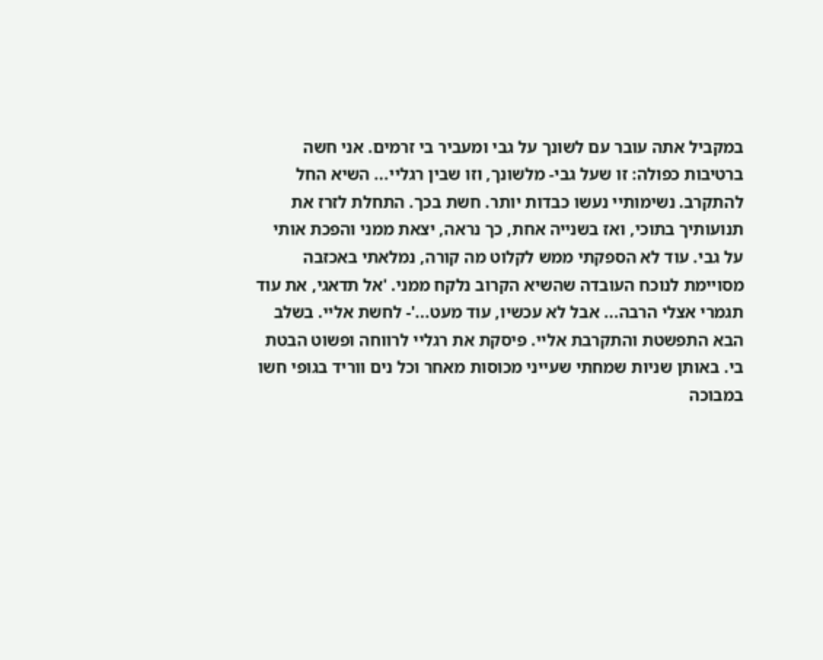במקביל אתה עובר עם לשונך על גבי ומעביר בי זרמים. אני חשה ברטיבות כפולה: זו שעל גבי- מלשונך, וזו שבין רגליי... השיא החל להתקרב. נשימותיי נעשו כבדות יותר. חשת בכך. התחלת לזרז את תנועותיך בתוכי, ואז בשנייה אחת, כך נראה, יצאת ממני והפכת אותי על גבי. עוד לא הספקתי ממש לקלוט מה קורה, נמלאתי באכזבה מסויימת לנוכח העובדה שהשיא הקרוב נלקח ממני. 'אל תדאגי, את עוד תגמרי אצלי הרבה... אבל לא עכשיו, עוד מעט...'- לחשת אליי. בשלב הבא התפשטת והתקרבת אליי. פיסקת את רגליי לרווחה ופשוט הבטת בי. באותן שניות שמחתי שעייני מכוסות מאחר וכל נים ווריד בגופי חשו במבוכה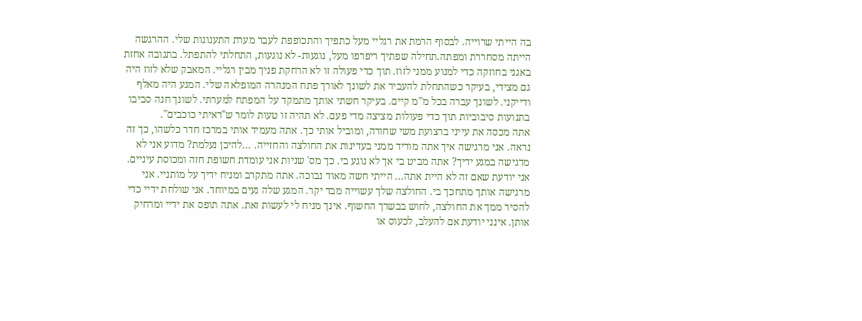בה הייתי שרוייה. לבסוף הרמת את רגליי מעל כתפיך והתכופפת לעבר מערת התענוגות שלי. ההרגשה הייתה מסחררת ומפתה.תחילה שפתיך ריפרפו מעל, נוגעות- לא נוגעות, התחלתי להתפתל. בתגובה אחזת באגני בחוזקה כדי למנוע ממני לזוז. תוך כדי פעולה זו לא הרחקת פניך מבין רגליי. המאבק שלא לזוז היה גם מצידי, בעיקר כשהתחלת להעביר את לשונך לאורך פתח המנהרה המופלאה שלי. המגע היה מאלף ודייקני. לשונך עברה בכל מ"מ קיים. בעיקר חשתי אותך מתמקד על המפתח למערתי. לשונך חגה סביבו בתנועות סיבוביות תוך כדי פעולות מציצה מדי פעם. לא תהיה זו טעות לומר ש"ראיתי כוכבים".
אתה מכסה את עייני ברצועת משי שחורה, ומוביל אותי כך. אתה מעמיד אותי במרכז חדר כלשהו, כך זה נראה. אני מרגישה איך אתה מוריד ממני בעדינות את החולצה והחזייה. ...להיכן נעלמת? מדוע אני לא מרגישה במגע ידיך? אתה מביט בי אך לא נוגע בי. כך מס' שניות אני עומדת חשופת חזה ומכוסת עיניים. אני יודעת שאם זה לא היית אתה... הייתי חשה מאוד נבוכה. אתה מתקרב ומניח ידיך על מותניי. אני מרגישה אותך מתחכך בי. החולצה שלך עשוייה מבד יקר. המגע שלה נעים במיוחד. אני שולחת ידיי כדי להסיר ממך את החולצה, לחוש בבשרך החשוף. אינך מניח לי לעשות זאת. אתה תופס את ידיי ומרחיק אותן. אינני יודעת אם להעלב, לכעוס או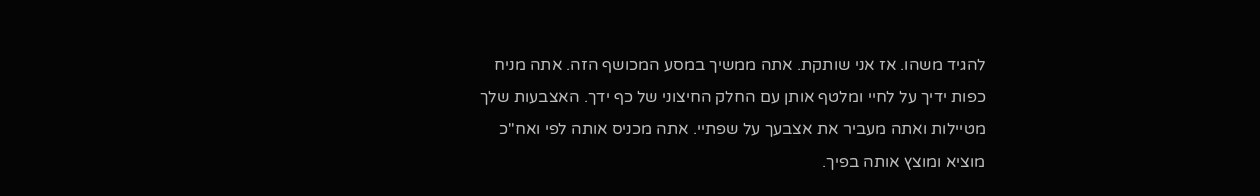להגיד משהו. אז אני שותקת. אתה ממשיך במסע המכושף הזה. אתה מניח כפות ידיך על לחיי ומלטף אותן עם החלק החיצוני של כף ידך. האצבעות שלך מטיילות ואתה מעביר את אצבעך על שפתיי. אתה מכניס אותה לפי ואח"כ מוציא ומוצץ אותה בפיך.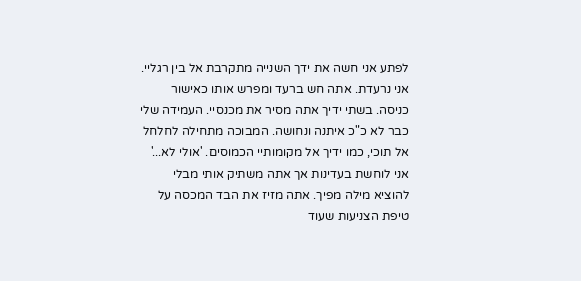לפתע אני חשה את ידך השנייה מתקרבת אל בין רגליי. אני נרעדת. אתה חש ברעד ומפרש אותו כאישור כניסה. בשתי ידיך אתה מסיר את מכנסיי. העמידה שלי כבר לא כ"כ איתנה ונחושה. המבוכה מתחילה לחלחל אל תוכי, כמו ידיך אל מקומותיי הכמוסים. 'אולי לא...' אני לוחשת בעדינות אך אתה משתיק אותי מבלי להוציא מילה מפיך. אתה מזיז את הבד המכסה על טיפת הצניעות שעוד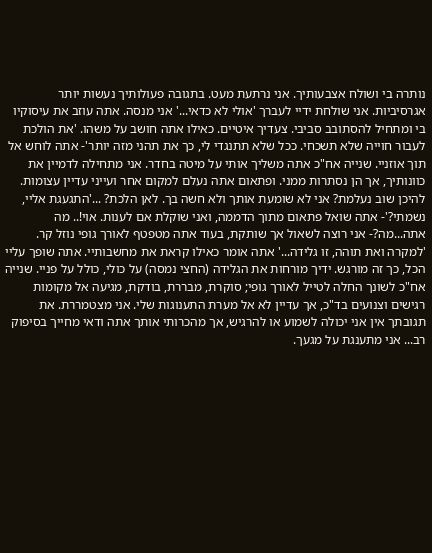נותרה בי ושולח אצבעותיך. אני נרתעת מעט. בתגובה פעולותיך נעשות יותר אגרסיביות. אני שולחת ידיי לעברך 'אולי לא כדאי...' אני מנסה. אתה עוזב את עיסוקיו בי ומתחיל להסתובב סביבי. צעדיך איטיים. כאילו אתה חושב על משהו. 'את הולכת לעבור חוייה שלא תשכחי. ככל שלא תתנגדי לי, כך את תהני מזה יותר'- אתה לוחש אל תוך אוזניי. שנייה אח"כ אתה משליך אותי על מיטה בחדר. אני מתחילה לדמיין את כוונותיך, אך הן נסתרות ממני. ופתאום אתה נעלם למקום אחר ועייני עדיין עצומות. להיכן שוב נעלמת? אני לא שומעת אותך ולא חשה בך. לאן הלכת? ...'התגעגת אליי, נשמתי?'- אתה שואל פתאום מתוך הדממה, ואני שוקלת אם לענות. אוי!.. מה אתה...מה?- אני רוצה לשאול אך שותקת, בעוד אתה מטפטף לאורך גופי נוזל קר. 'למקרה ואת תוהה, זו גלידה...' אתה אומר כאילו קראת את מחשבותיי. אתה שופך עליי הכל, כך זה מורגש. ידיך מורחות את הגלידה (החצי נמסה) על כולי, כולל על פניי. שנייה אח"כ לשונך החלה לטייל לאורך גופי; סוקרת, מבררת, בודקת, מגיעה אל מקומות רגישים וצנועים בד"כ, אך עדיין לא אל מערת התענוגות שלי. אני מצטמררת. את תגובתך אין אני יכולה לשמוע או להרגיש, אך מהכרותי אותך אתה ודאי מחייך בסיפוק רב... אני מתענגת על מגעך.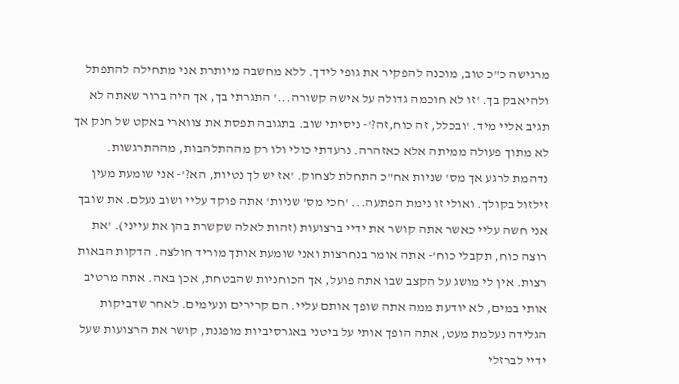מרגישה כ"כ טוב, מוכנה להפקיר את גופי לידך. ללא מחשבה מיותרת אני מתחילה להתפתל ולהיאבק בך. 'זו לא חוכמה גדולה על אישה קשורה...' התגרתי בך, אך היה ברור שאתה לא תגיב אליי מיד. 'ובכלל, זה כוח,זה?'- ניסיתי שוב. בתגובה תפסת את צווארי באקט של חנק אך לא מתוך פעולה ממיתה אלא כאזהרה. נרעדתי כולי ולו רק מההתלהבות, מההתרגשות. נדהמת לרגע אך מס' שניות אח"כ התחלת לצחוק. 'אז יש לך נטיות, הא?'- אני שומעת מעין זילזול בקולך. ואולי זו נימת הפתעה... 'חכי מס' שניות' אתה פוקד עליי ושוב נעלם. את שובך אני חשה עליי כאשר אתה קושר את ידיי ברצועות (זהות לאלה שקשרת בהן את עייני). 'את רוצה כוח, תקבלי כוח'- אתה אומר בנחרצות ואני שומעת אותך מוריד חולצה. הדקות הבאות רצות. אין לי מושג על הקצב שבו אתה פועל, אך הכוחניות שהבטחת, אכן באה. אתה מרטיב אותי במים, לא יודעת ממה אתה שופך אותם עליי. הם קרירים ונעימים. לאחר שדביקות הגלידה נעלמת מעט, אתה הופך אותי על ביטני באגרסיביות מופגנת, קושר את הרצועות שעל ידיי לברזלי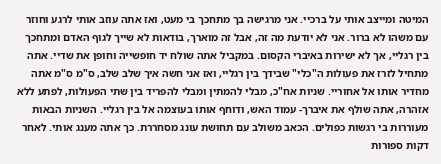המיטה ומייצב אותי על ברכיי. אני מרגישה בך מתחכך בי מעט, ואז אתה עוזב אותי לרגע וחוזר עם משהו לא ברור. אני לא יודעת מה זה, אבל זה מוארך, בודאות לא שייך לגוף האדם ומתחכך בין רגליי, אך לא ישירות באיברי הקסום. במקביל אתה שולח יד חופשייה וחופן את שדיי. אתה מתחיל לזרז את פעולות ה"כלי" שבידך בין רגליי, ואז אני חשה איך שלב שלב, ס"מ ס"מ אתה מחדיר אותו אל אחוריי. שניות אח"כ, מבלי להמתין ומבלי להפריד בין שתי הפעולות, לפתע ללא אזהרה, אתה שולף את איברך- עמוד האש, ודוחף אותו בעוצמה אל בין רגליי. השניות הבאות מעוררות בי רגשות כפולים. הכאב משולב עם תחושת עונג מסחררת. כך אתה מענג אותי. לאחר דקות ספורות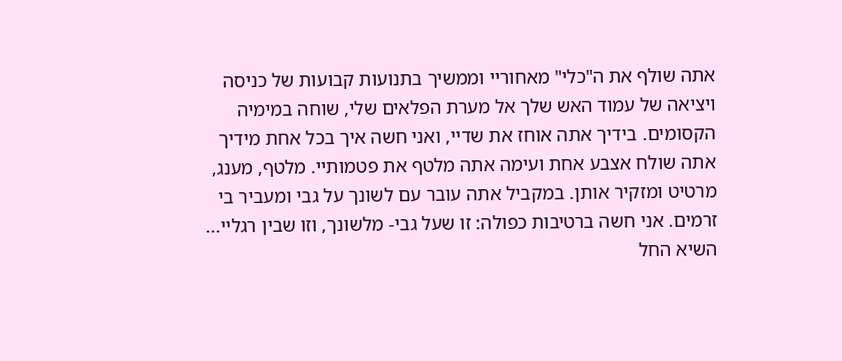אתה שולף את ה"כלי" מאחוריי וממשיך בתנועות קבועות של כניסה ויציאה של עמוד האש שלך אל מערת הפלאים שלי, שוחה במימיה הקסומים. בידיך אתה אוחז את שדיי, ואני חשה איך בכל אחת מידיך אתה שולח אצבע אחת ועימה אתה מלטף את פטמותיי. מלטף, מענג, מרטיט ומזקיר אותן. במקביל אתה עובר עם לשונך על גבי ומעביר בי זרמים. אני חשה ברטיבות כפולה: זו שעל גבי- מלשונך, וזו שבין רגליי... השיא החל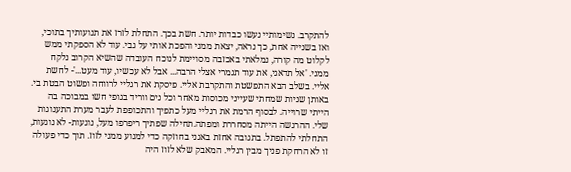להתקרב. נשימותיי נעשו כבדות יותר. חשת בכך. התחלת לזרז את תנועותיך בתוכי, ואז בשנייה אחת, כך נראה, יצאת ממני והפכת אותי על גבי. עוד לא הספקתי ממש לקלוט מה קורה, נמלאתי באכזבה מסויימת לנוכח העובדה שהשיא הקרוב נלקח ממני. 'אל תדאגי, את עוד תגמרי אצלי הרבה... אבל לא עכשיו, עוד מעט...'- לחשת אליי. בשלב הבא התפשטת והתקרבת אליי. פיסקת את רגליי לרווחה ופשוט הבטת בי. באותן שניות שמחתי שעייני מכוסות מאחר וכל נים ווריד בגופי חשו במבוכה בה הייתי שרוייה. לבסוף הרמת את רגליי מעל כתפיך והתכופפת לעבר מערת התענוגות שלי. ההרגשה הייתה מסחררת ומפתה.תחילה שפתיך ריפרפו מעל, נוגעות- לא נוגעות, התחלתי להתפתל. בתגובה אחזת באגני בחוזקה כדי למנוע ממני לזוז. תוך כדי פעולה זו לא הרחקת פניך מבין רגליי. המאבק שלא לזוז היה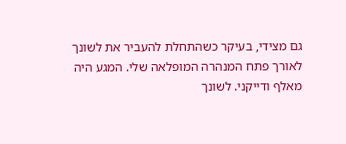גם מצידי, בעיקר כשהתחלת להעביר את לשונך לאורך פתח המנהרה המופלאה שלי. המגע היה מאלף ודייקני. לשונך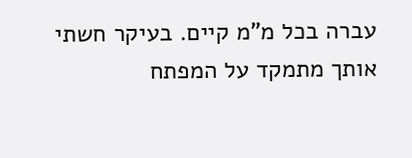עברה בכל מ"מ קיים. בעיקר חשתי אותך מתמקד על המפתח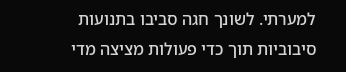למערתי. לשונך חגה סביבו בתנועות סיבוביות תוך כדי פעולות מציצה מדי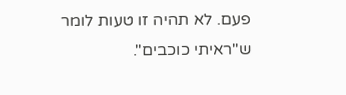פעם. לא תהיה זו טעות לומר ש"ראיתי כוכבים".